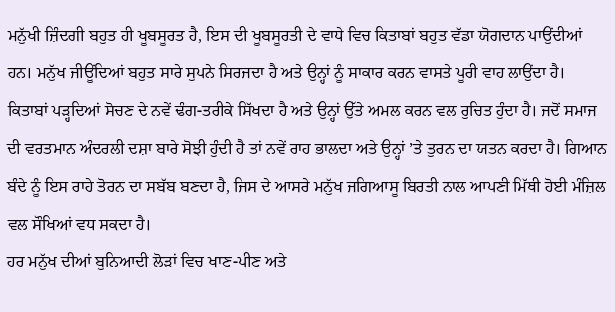ਮਨੁੱਖੀ ਜ਼ਿੰਦਗੀ ਬਹੁਤ ਹੀ ਖੂਬਸੂਰਤ ਹੈ, ਇਸ ਦੀ ਖੂਬਸੂਰਤੀ ਦੇ ਵਾਧੇ ਵਿਚ ਕਿਤਾਬਾਂ ਬਹੁਤ ਵੱਡਾ ਯੋਗਦਾਨ ਪਾਉਂਦੀਆਂ ਹਨ। ਮਨੁੱਖ ਜੀਊਂਦਿਆਂ ਬਹੁਤ ਸਾਰੇ ਸੁਪਨੇ ਸਿਰਜਦਾ ਹੈ ਅਤੇ ਉਨ੍ਹਾਂ ਨੂੰ ਸਾਕਾਰ ਕਰਨ ਵਾਸਤੇ ਪੂਰੀ ਵਾਹ ਲਾਉਂਦਾ ਹੈ। ਕਿਤਾਬਾਂ ਪੜ੍ਹਦਿਆਂ ਸੋਚਣ ਦੇ ਨਵੇਂ ਢੰਗ-ਤਰੀਕੇ ਸਿੱਖਦਾ ਹੈ ਅਤੇ ਉਨ੍ਹਾਂ ਉੱਤੇ ਅਮਲ ਕਰਨ ਵਲ ਰੁਚਿਤ ਹੁੰਦਾ ਹੈ। ਜਦੋਂ ਸਮਾਜ ਦੀ ਵਰਤਮਾਨ ਅੰਦਰਲੀ ਦਸ਼ਾ ਬਾਰੇ ਸੋਝੀ ਹੁੰਦੀ ਹੈ ਤਾਂ ਨਵੇਂ ਰਾਹ ਭਾਲਦਾ ਅਤੇ ਉਨ੍ਹਾਂ ’ਤੇ ਤੁਰਨ ਦਾ ਯਤਨ ਕਰਦਾ ਹੈ। ਗਿਆਨ ਬੰਦੇ ਨੂੰ ਇਸ ਰਾਹੇ ਤੋਰਨ ਦਾ ਸਬੱਬ ਬਣਦਾ ਹੈ, ਜਿਸ ਦੇ ਆਸਰੇ ਮਨੁੱਖ ਜਗਿਆਸੂ ਬਿਰਤੀ ਨਾਲ ਆਪਣੀ ਮਿੱਥੀ ਹੋਈ ਮੰਜ਼ਿਲ ਵਲ ਸੌਖਿਆਂ ਵਧ ਸਕਦਾ ਹੈ।
ਹਰ ਮਨੁੱਖ ਦੀਆਂ ਬੁਨਿਆਦੀ ਲੋੜਾਂ ਵਿਚ ਖਾਣ-ਪੀਣ ਅਤੇ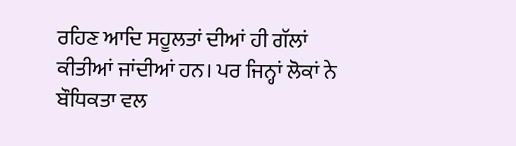ਰਹਿਣ ਆਦਿ ਸਹੂਲਤਾਂ ਦੀਆਂ ਹੀ ਗੱਲਾਂ ਕੀਤੀਆਂ ਜਾਂਦੀਆਂ ਹਨ। ਪਰ ਜਿਨ੍ਹਾਂ ਲੋਕਾਂ ਨੇ ਬੌਧਿਕਤਾ ਵਲ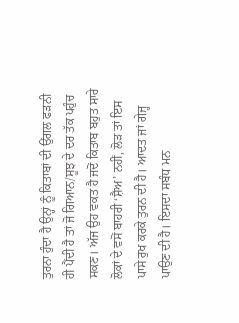ਤੁਰਨਾ ਹੁੰਦਾ ਹੈ ਉਨ੍ਹਾਂ ਨੂੰ ਕਿਤਾਬਾਂ ਦੀ ਉਂਗਲ ਫੜਨੀ ਹੀ ਪੈਂਦੀ ਹੈ ਤਾਂ ਜੋ ਗਿਆਨ/ਸੂਝ ਦੇ ਦਰ ਤੱਕ ਪਹੁੰਚ ਸਕਣ। ਅੱਜ ਉਹ ਵਕਤ ਹੈ ਜਦੋਂ ਕਿਤਾਬ ਬਹੁਤ ਸਾਰੇ ਲੋਕਾਂ ਦੇ ਵਸੋਂ ਬਾਹਰੀ ‘ਸ਼ੈਅ’ ਨਹੀਂ, ਲੋੜ ਤਾਂ ਇਸ ਪਾਸੇ ਰੁਖ ਕਰਕੇ ਤੁਰਨ ਦੀ ਹੈ। ਆਦਤ ਜਾਂ ਗੇਜ੍ਹ ਪਾਉਣ ਦੀ ਹੈ। ਇਸਦਾ ਸਬੰਧ ਮਨ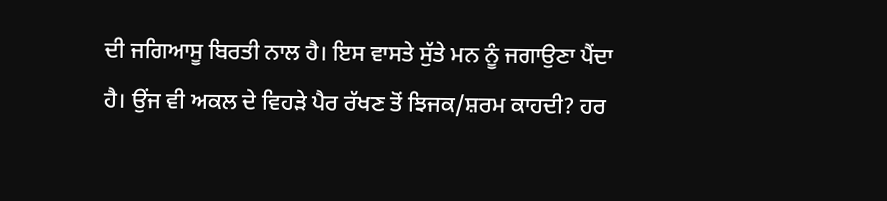ਦੀ ਜਗਿਆਸੂ ਬਿਰਤੀ ਨਾਲ ਹੈ। ਇਸ ਵਾਸਤੇ ਸੁੱਤੇ ਮਨ ਨੂੰ ਜਗਾਉਣਾ ਪੈਂਦਾ ਹੈ। ਉਂਜ ਵੀ ਅਕਲ ਦੇ ਵਿਹੜੇ ਪੈਰ ਰੱਖਣ ਤੋਂ ਝਿਜਕ/ਸ਼ਰਮ ਕਾਹਦੀ? ਹਰ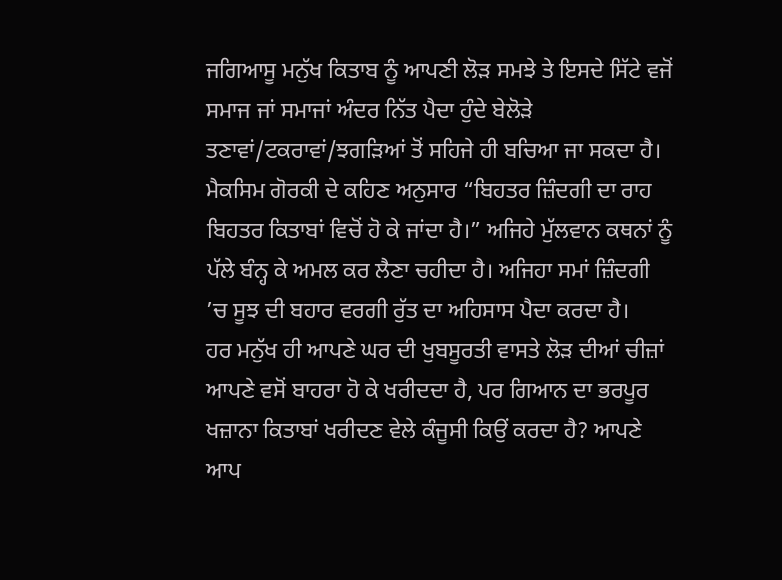ਜਗਿਆਸੂ ਮਨੁੱਖ ਕਿਤਾਬ ਨੂੰ ਆਪਣੀ ਲੋੜ ਸਮਝੇ ਤੇ ਇਸਦੇ ਸਿੱਟੇ ਵਜੋਂ ਸਮਾਜ ਜਾਂ ਸਮਾਜਾਂ ਅੰਦਰ ਨਿੱਤ ਪੈਦਾ ਹੁੰਦੇ ਬੇਲੋੜੇ ਤਣਾਵਾਂ/ਟਕਰਾਵਾਂ/ਝਗੜਿਆਂ ਤੋਂ ਸਹਿਜੇ ਹੀ ਬਚਿਆ ਜਾ ਸਕਦਾ ਹੈ। ਮੈਕਸਿਮ ਗੋਰਕੀ ਦੇ ਕਹਿਣ ਅਨੁਸਾਰ “ਬਿਹਤਰ ਜ਼ਿੰਦਗੀ ਦਾ ਰਾਹ ਬਿਹਤਰ ਕਿਤਾਬਾਂ ਵਿਚੋਂ ਹੋ ਕੇ ਜਾਂਦਾ ਹੈ।” ਅਜਿਹੇ ਮੁੱਲਵਾਨ ਕਥਨਾਂ ਨੂੰ ਪੱਲੇ ਬੰਨ੍ਹ ਕੇ ਅਮਲ ਕਰ ਲੈਣਾ ਚਹੀਦਾ ਹੈ। ਅਜਿਹਾ ਸਮਾਂ ਜ਼ਿੰਦਗੀ ’ਚ ਸੂਝ ਦੀ ਬਹਾਰ ਵਰਗੀ ਰੁੱਤ ਦਾ ਅਹਿਸਾਸ ਪੈਦਾ ਕਰਦਾ ਹੈ।
ਹਰ ਮਨੁੱਖ ਹੀ ਆਪਣੇ ਘਰ ਦੀ ਖੁਬਸੂਰਤੀ ਵਾਸਤੇ ਲੋੜ ਦੀਆਂ ਚੀਜ਼ਾਂ ਆਪਣੇ ਵਸੋਂ ਬਾਹਰਾ ਹੋ ਕੇ ਖਰੀਦਦਾ ਹੈ, ਪਰ ਗਿਆਨ ਦਾ ਭਰਪੂਰ ਖਜ਼ਾਨਾ ਕਿਤਾਬਾਂ ਖਰੀਦਣ ਵੇਲੇ ਕੰਜੂਸੀ ਕਿਉਂ ਕਰਦਾ ਹੈ? ਆਪਣੇ ਆਪ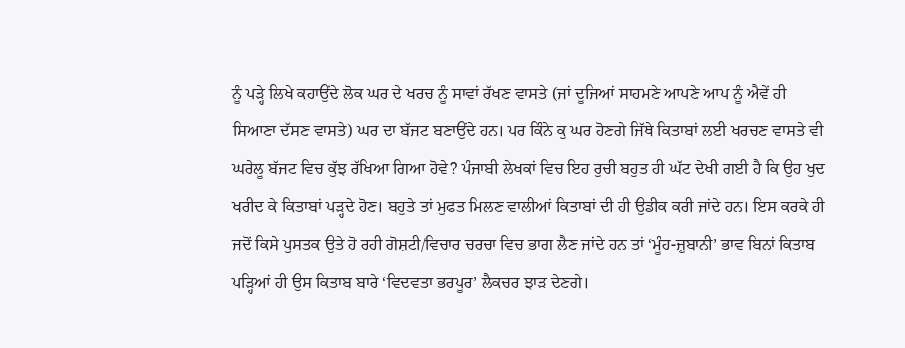ਨੂੰ ਪੜ੍ਹੇ ਲਿਖੇ ਕਹਾਉਂਦੇ ਲੋਕ ਘਰ ਦੇ ਖਰਚ ਨੂੰ ਸਾਵਾਂ ਰੱਖਣ ਵਾਸਤੇ (ਜਾਂ ਦੂਜਿਆਂ ਸਾਹਮਣੇ ਆਪਣੇ ਆਪ ਨੂੰ ਐਵੇਂ ਹੀ ਸਿਆਣਾ ਦੱਸਣ ਵਾਸਤੇ) ਘਰ ਦਾ ਬੱਜਟ ਬਣਾਉਂਦੇ ਹਨ। ਪਰ ਕਿੰਨੇ ਕੁ ਘਰ ਹੋਣਗੇ ਜਿੱਥੇ ਕਿਤਾਬਾਂ ਲਈ ਖਰਚਣ ਵਾਸਤੇ ਵੀ ਘਰੇਲੂ ਬੱਜਟ ਵਿਚ ਕੁੱਝ ਰੱਖਿਆ ਗਿਆ ਹੋਵੇ? ਪੰਜਾਬੀ ਲੇਖਕਾਂ ਵਿਚ ਇਹ ਰੁਚੀ ਬਹੁਤ ਹੀ ਘੱਟ ਦੇਖੀ ਗਈ ਹੈ ਕਿ ਉਹ ਖੁਦ ਖਰੀਦ ਕੇ ਕਿਤਾਬਾਂ ਪੜ੍ਹਦੇ ਹੋਣ। ਬਹੁਤੇ ਤਾਂ ਮੁਫਤ ਮਿਲਣ ਵਾਲੀਆਂ ਕਿਤਾਬਾਂ ਦੀ ਹੀ ਉਡੀਕ ਕਰੀ ਜਾਂਦੇ ਹਨ। ਇਸ ਕਰਕੇ ਹੀ ਜਦੋਂ ਕਿਸੇ ਪੁਸਤਕ ਉਤੇ ਹੋ ਰਹੀ ਗੋਸ਼ਟੀ/ਵਿਚਾਰ ਚਰਚਾ ਵਿਚ ਭਾਗ ਲੈਣ ਜਾਂਦੇ ਹਨ ਤਾਂ ‘ਮੂੰਹ-ਜ਼ੁਬਾਨੀ’ ਭਾਵ ਬਿਨਾਂ ਕਿਤਾਬ ਪੜ੍ਹਿਆਂ ਹੀ ਉਸ ਕਿਤਾਬ ਬਾਰੇ ‘ਵਿਦਵਤਾ ਭਰਪੂਰ’ ਲੈਕਚਰ ਝਾੜ ਦੇਣਗੇ।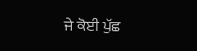ਜੇ ਕੋਈ ਪੁੱਛ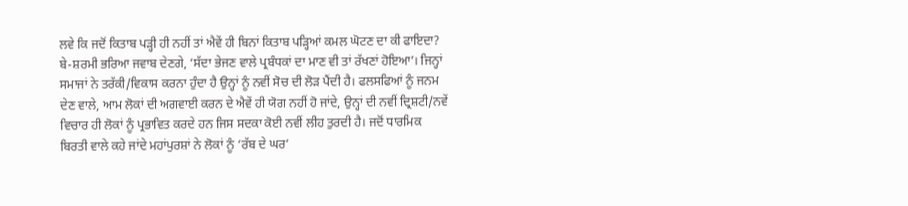ਲਵੇ ਕਿ ਜਦੋਂ ਕਿਤਾਬ ਪੜ੍ਹੀ ਹੀ ਨਹੀਂ ਤਾਂ ਐਵੇਂ ਹੀ ਬਿਨਾਂ ਕਿਤਾਬ ਪੜ੍ਹਿਆਂ ਕਮਲ ਘੋਟਣ ਦਾ ਕੀ ਫਾਇਦਾ? ਬੇ-ਸ਼ਰਮੀ ਭਰਿਆ ਜਵਾਬ ਦੇਣਗੇ, ‘ਸੱਦਾ ਭੇਜਣ ਵਾਲੇ ਪ੍ਰਬੰਧਕਾਂ ਦਾ ਮਾਣ ਵੀ ਤਾਂ ਰੱਖਣਾਂ ਹੋਇਆ’। ਜਿਨ੍ਹਾਂ ਸਮਾਜਾਂ ਨੇ ਤਰੱਕੀ/ਵਿਕਾਸ ਕਰਨਾ ਹੁੰਦਾ ਹੈ ਉਨ੍ਹਾਂ ਨੂੰ ਨਵੀਂ ਸੋਚ ਦੀ ਲੋੜ ਪੈਂਦੀ ਹੈ। ਫਲਸਫਿਆਂ ਨੂੰ ਜਨਮ ਦੇਣ ਵਾਲੇ, ਆਮ ਲੋਕਾਂ ਦੀ ਅਗਵਾਈ ਕਰਨ ਦੇ ਐਵੇਂ ਹੀ ਯੋਗ ਨਹੀਂ ਹੋ ਜਾਂਦੇ, ਉਨ੍ਹਾਂ ਦੀ ਨਵੀਂ ਦ੍ਰਿਸ਼ਟੀ/ਨਵੇਂ ਵਿਚਾਰ ਹੀ ਲੋਕਾਂ ਨੂੰ ਪ੍ਰਭਾਵਿਤ ਕਰਦੇ ਹਨ ਜਿਸ ਸਦਕਾ ਕੋਈ ਨਵੀਂ ਲੀਹ ਤੁਰਦੀ ਹੈ। ਜਦੋਂ ਧਾਰਮਿਕ ਬਿਰਤੀ ਵਾਲੇ ਕਹੇ ਜਾਂਦੇ ਮਹਾਂਪੁਰਸ਼ਾਂ ਨੇ ਲੋਕਾਂ ਨੂੰ ‘ਰੱਬ ਦੇ ਘਰ’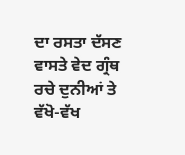ਦਾ ਰਸਤਾ ਦੱਸਣ ਵਾਸਤੇ ਵੇਦ ਗ੍ਰੰਥ ਰਚੇ ਦੁਨੀਆਂ ਤੇ ਵੱਖੋ-ਵੱਖ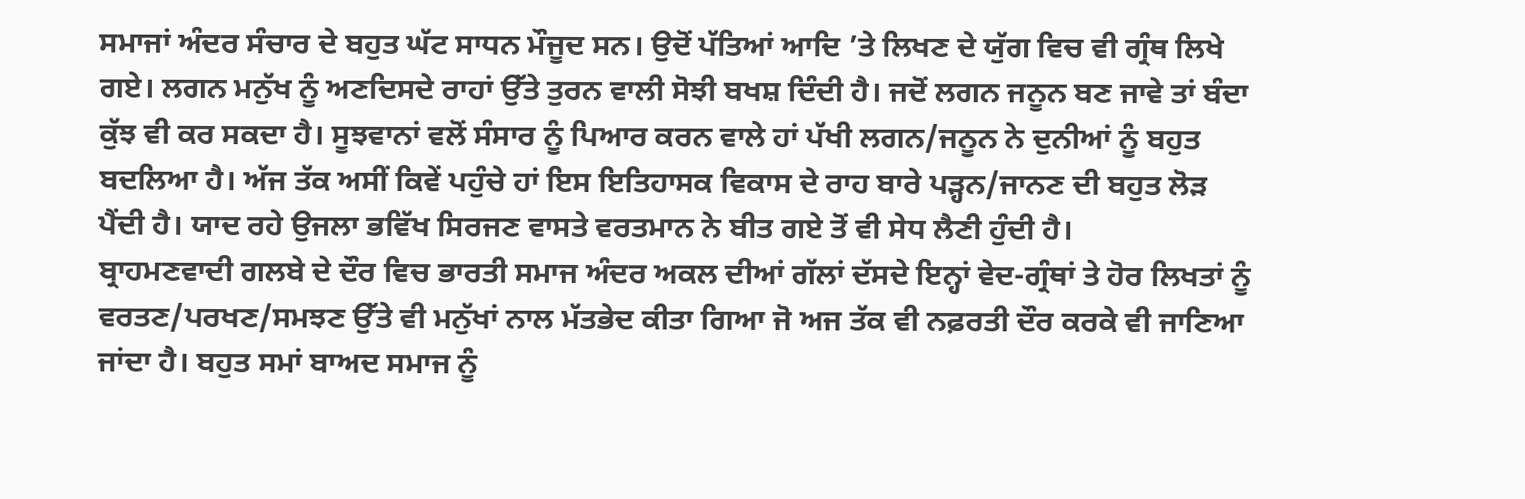ਸਮਾਜਾਂ ਅੰਦਰ ਸੰਚਾਰ ਦੇ ਬਹੁਤ ਘੱਟ ਸਾਧਨ ਮੌਜੂਦ ਸਨ। ਉਦੋਂ ਪੱਤਿਆਂ ਆਦਿ ’ਤੇ ਲਿਖਣ ਦੇ ਯੁੱਗ ਵਿਚ ਵੀ ਗ੍ਰੰਥ ਲਿਖੇ ਗਏ। ਲਗਨ ਮਨੁੱਖ ਨੂੰ ਅਣਦਿਸਦੇ ਰਾਹਾਂ ਉੱਤੇ ਤੁਰਨ ਵਾਲੀ ਸੋਝੀ ਬਖਸ਼ ਦਿੰਦੀ ਹੈ। ਜਦੋਂ ਲਗਨ ਜਨੂਨ ਬਣ ਜਾਵੇ ਤਾਂ ਬੰਦਾ ਕੁੱਝ ਵੀ ਕਰ ਸਕਦਾ ਹੈ। ਸੂਝਵਾਨਾਂ ਵਲੋਂ ਸੰਸਾਰ ਨੂੰ ਪਿਆਰ ਕਰਨ ਵਾਲੇ ਹਾਂ ਪੱਖੀ ਲਗਨ/ਜਨੂਨ ਨੇ ਦੁਨੀਆਂ ਨੂੰ ਬਹੁਤ ਬਦਲਿਆ ਹੈ। ਅੱਜ ਤੱਕ ਅਸੀਂ ਕਿਵੇਂ ਪਹੁੰਚੇ ਹਾਂ ਇਸ ਇਤਿਹਾਸਕ ਵਿਕਾਸ ਦੇ ਰਾਹ ਬਾਰੇ ਪੜ੍ਹਨ/ਜਾਨਣ ਦੀ ਬਹੁਤ ਲੋੜ ਪੈਂਦੀ ਹੈ। ਯਾਦ ਰਹੇ ਉਜਲਾ ਭਵਿੱਖ ਸਿਰਜਣ ਵਾਸਤੇ ਵਰਤਮਾਨ ਨੇ ਬੀਤ ਗਏ ਤੋਂ ਵੀ ਸੇਧ ਲੈਣੀ ਹੁੰਦੀ ਹੈ।
ਬ੍ਰਾਹਮਣਵਾਦੀ ਗਲਬੇ ਦੇ ਦੌਰ ਵਿਚ ਭਾਰਤੀ ਸਮਾਜ ਅੰਦਰ ਅਕਲ ਦੀਆਂ ਗੱਲਾਂ ਦੱਸਦੇ ਇਨ੍ਹਾਂ ਵੇਦ-ਗ੍ਰੰਥਾਂ ਤੇ ਹੋਰ ਲਿਖਤਾਂ ਨੂੰ ਵਰਤਣ/ਪਰਖਣ/ਸਮਝਣ ਉੱਤੇ ਵੀ ਮਨੁੱਖਾਂ ਨਾਲ ਮੱਤਭੇਦ ਕੀਤਾ ਗਿਆ ਜੋ ਅਜ ਤੱਕ ਵੀ ਨਫ਼ਰਤੀ ਦੌਰ ਕਰਕੇ ਵੀ ਜਾਣਿਆ ਜਾਂਦਾ ਹੈ। ਬਹੁਤ ਸਮਾਂ ਬਾਅਦ ਸਮਾਜ ਨੂੰ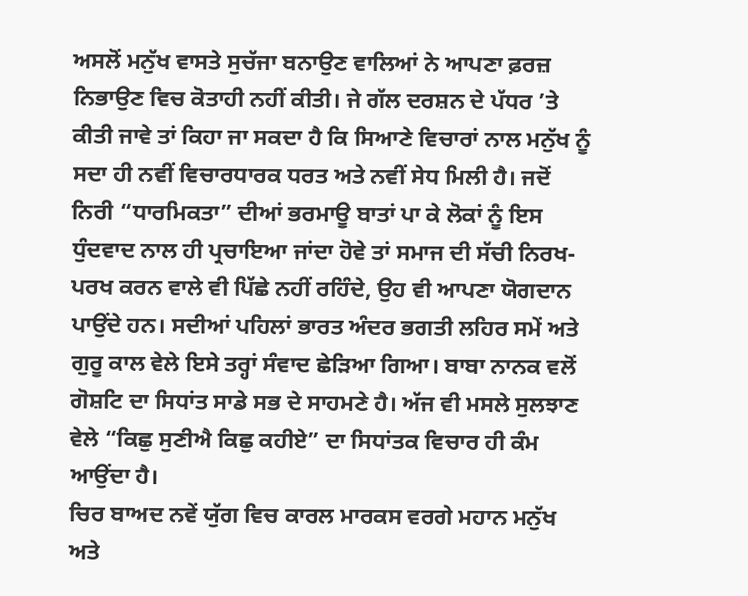ਅਸਲੋਂ ਮਨੁੱਖ ਵਾਸਤੇ ਸੁਚੱਜਾ ਬਨਾਉਣ ਵਾਲਿਆਂ ਨੇ ਆਪਣਾ ਫ਼ਰਜ਼ ਨਿਭਾਉਣ ਵਿਚ ਕੋਤਾਹੀ ਨਹੀਂ ਕੀਤੀ। ਜੇ ਗੱਲ ਦਰਸ਼ਨ ਦੇ ਪੱਧਰ ’ਤੇ ਕੀਤੀ ਜਾਵੇ ਤਾਂ ਕਿਹਾ ਜਾ ਸਕਦਾ ਹੈ ਕਿ ਸਿਆਣੇ ਵਿਚਾਰਾਂ ਨਾਲ ਮਨੁੱਖ ਨੂੰ ਸਦਾ ਹੀ ਨਵੀਂ ਵਿਚਾਰਧਾਰਕ ਧਰਤ ਅਤੇ ਨਵੀਂ ਸੇਧ ਮਿਲੀ ਹੈ। ਜਦੋਂ ਨਿਰੀ “ਧਾਰਮਿਕਤਾ” ਦੀਆਂ ਭਰਮਾਊ ਬਾਤਾਂ ਪਾ ਕੇ ਲੋਕਾਂ ਨੂੰ ਇਸ ਧੁੰਦਵਾਦ ਨਾਲ ਹੀ ਪ੍ਰਚਾਇਆ ਜਾਂਦਾ ਹੋਵੇ ਤਾਂ ਸਮਾਜ ਦੀ ਸੱਚੀ ਨਿਰਖ-ਪਰਖ ਕਰਨ ਵਾਲੇ ਵੀ ਪਿੱਛੇ ਨਹੀਂ ਰਹਿੰਦੇ, ਉਹ ਵੀ ਆਪਣਾ ਯੋਗਦਾਨ ਪਾਉਂਦੇ ਹਨ। ਸਦੀਆਂ ਪਹਿਲਾਂ ਭਾਰਤ ਅੰਦਰ ਭਗਤੀ ਲਹਿਰ ਸਮੇਂ ਅਤੇ ਗੁਰੂ ਕਾਲ ਵੇਲੇ ਇਸੇ ਤਰ੍ਹਾਂ ਸੰਵਾਦ ਛੇੜਿਆ ਗਿਆ। ਬਾਬਾ ਨਾਨਕ ਵਲੋਂ ਗੋਸ਼ਟਿ ਦਾ ਸਿਧਾਂਤ ਸਾਡੇ ਸਭ ਦੇ ਸਾਹਮਣੇ ਹੈ। ਅੱਜ ਵੀ ਮਸਲੇ ਸੁਲਝਾਣ ਵੇਲੇ “ਕਿਛੁ ਸੁਣੀਐ ਕਿਛੁ ਕਹੀਏ” ਦਾ ਸਿਧਾਂਤਕ ਵਿਚਾਰ ਹੀ ਕੰਮ ਆਉਂਦਾ ਹੈ।
ਚਿਰ ਬਾਅਦ ਨਵੇਂ ਯੁੱਗ ਵਿਚ ਕਾਰਲ ਮਾਰਕਸ ਵਰਗੇ ਮਹਾਨ ਮਨੁੱਖ ਅਤੇ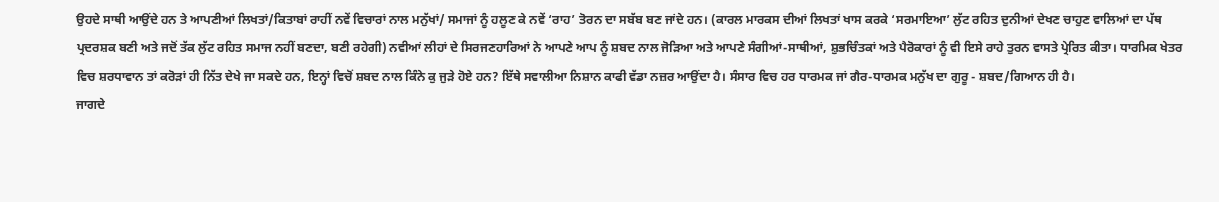ਉਹਦੇ ਸਾਥੀ ਆਉਂਦੇ ਹਨ ਤੇ ਆਪਣੀਆਂ ਲਿਖਤਾਂ/ਕਿਤਾਬਾਂ ਰਾਹੀਂ ਨਵੇਂ ਵਿਚਾਰਾਂ ਨਾਲ ਮਨੁੱਖਾਂ/ ਸਮਾਜਾਂ ਨੂੰ ਹਲੂਣ ਕੇ ਨਵੇਂ ‘ਰਾਹ’ ਤੋਰਨ ਦਾ ਸਬੱਬ ਬਣ ਜਾਂਦੇ ਹਨ। (ਕਾਰਲ ਮਾਰਕਸ ਦੀਆਂ ਲਿਖਤਾਂ ਖਾਸ ਕਰਕੇ ‘ਸਰਮਾਇਆ’ ਲੁੱਟ ਰਹਿਤ ਦੁਨੀਆਂ ਦੇਖਣ ਚਾਹੁਣ ਵਾਲਿਆਂ ਦਾ ਪੱਥ ਪ੍ਰਦਰਸ਼ਕ ਬਣੀ ਅਤੇ ਜਦੋਂ ਤੱਕ ਲੁੱਟ ਰਹਿਤ ਸਮਾਜ ਨਹੀਂ ਬਣਦਾ, ਬਣੀ ਰਹੇਗੀ) ਨਵੀਆਂ ਲੀਹਾਂ ਦੇ ਸਿਰਜਣਹਾਰਿਆਂ ਨੇ ਆਪਣੇ ਆਪ ਨੂੰ ਸ਼ਬਦ ਨਾਲ ਜੋੜਿਆ ਅਤੇ ਆਪਣੇ ਸੰਗੀਆਂ-ਸਾਥੀਆਂ, ਸ਼ੁਭਚਿੰਤਕਾਂ ਅਤੇ ਪੈਰੋਕਾਰਾਂ ਨੂੰ ਵੀ ਇਸੇ ਰਾਹੇ ਤੁਰਨ ਵਾਸਤੇ ਪ੍ਰੇਰਿਤ ਕੀਤਾ। ਧਾਰਮਿਕ ਖੇਤਰ ਵਿਚ ਸ਼ਰਧਾਵਾਨ ਤਾਂ ਕਰੋੜਾਂ ਹੀ ਨਿੱਤ ਦੇਖੇ ਜਾ ਸਕਦੇ ਹਨ, ਇਨ੍ਹਾਂ ਵਿਚੋਂ ਸ਼ਬਦ ਨਾਲ ਕਿੰਨੇ ਕੁ ਜੁੜੇ ਹੋਏ ਹਨ? ਇੱਥੇ ਸਵਾਲੀਆ ਨਿਸ਼ਾਨ ਕਾਫੀ ਵੱਡਾ ਨਜ਼ਰ ਆਉਂਦਾ ਹੈ। ਸੰਸਾਰ ਵਿਚ ਹਰ ਧਾਰਮਕ ਜਾਂ ਗੈਰ-ਧਾਰਮਕ ਮਨੁੱਖ ਦਾ ਗੁਰੂ - ਸ਼ਬਦ/ਗਿਆਨ ਹੀ ਹੈ।
ਜਾਗਦੇ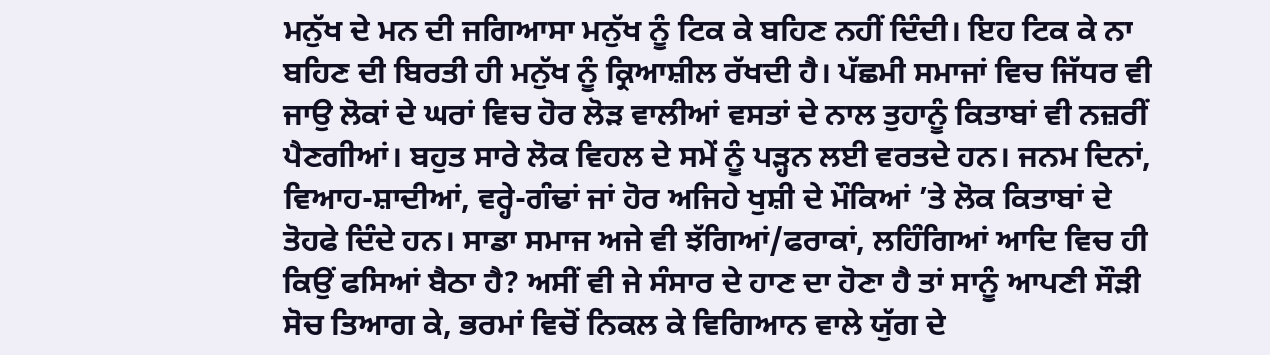ਮਨੁੱਖ ਦੇ ਮਨ ਦੀ ਜਗਿਆਸਾ ਮਨੁੱਖ ਨੂੰ ਟਿਕ ਕੇ ਬਹਿਣ ਨਹੀਂ ਦਿੰਦੀ। ਇਹ ਟਿਕ ਕੇ ਨਾ ਬਹਿਣ ਦੀ ਬਿਰਤੀ ਹੀ ਮਨੁੱਖ ਨੂੰ ਕ੍ਰਿਆਸ਼ੀਲ ਰੱਖਦੀ ਹੈ। ਪੱਛਮੀ ਸਮਾਜਾਂ ਵਿਚ ਜਿੱਧਰ ਵੀ ਜਾਉ ਲੋਕਾਂ ਦੇ ਘਰਾਂ ਵਿਚ ਹੋਰ ਲੋੜ ਵਾਲੀਆਂ ਵਸਤਾਂ ਦੇ ਨਾਲ ਤੁਹਾਨੂੰ ਕਿਤਾਬਾਂ ਵੀ ਨਜ਼ਰੀਂ ਪੈਣਗੀਆਂ। ਬਹੁਤ ਸਾਰੇ ਲੋਕ ਵਿਹਲ ਦੇ ਸਮੇਂ ਨੂੰ ਪੜ੍ਹਨ ਲਈ ਵਰਤਦੇ ਹਨ। ਜਨਮ ਦਿਨਾਂ, ਵਿਆਹ-ਸ਼ਾਦੀਆਂ, ਵਰ੍ਹੇ-ਗੰਢਾਂ ਜਾਂ ਹੋਰ ਅਜਿਹੇ ਖੁਸ਼ੀ ਦੇ ਮੌਕਿਆਂ ’ਤੇ ਲੋਕ ਕਿਤਾਬਾਂ ਦੇ ਤੋਹਫੇ ਦਿੰਦੇ ਹਨ। ਸਾਡਾ ਸਮਾਜ ਅਜੇ ਵੀ ਝੱਗਿਆਂ/ਫਰਾਕਾਂ, ਲਹਿੰਗਿਆਂ ਆਦਿ ਵਿਚ ਹੀ ਕਿਉਂ ਫਸਿਆਂ ਬੈਠਾ ਹੈ? ਅਸੀਂ ਵੀ ਜੇ ਸੰਸਾਰ ਦੇ ਹਾਣ ਦਾ ਹੋਣਾ ਹੈ ਤਾਂ ਸਾਨੂੰ ਆਪਣੀ ਸੌੜੀ ਸੋਚ ਤਿਆਗ ਕੇ, ਭਰਮਾਂ ਵਿਚੋਂ ਨਿਕਲ ਕੇ ਵਿਗਿਆਨ ਵਾਲੇ ਯੁੱਗ ਦੇ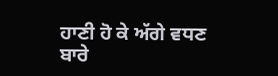ਹਾਣੀ ਹੋ ਕੇ ਅੱਗੇ ਵਧਣ ਬਾਰੇ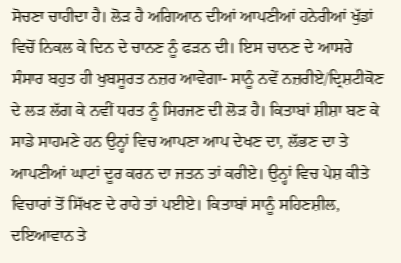ਸੋਚਣਾ ਚਾਹੀਦਾ ਹੈ। ਲੋੜ ਹੈ ਅਗਿਆਨ ਦੀਆਂ ਆਪਣੀਆਂ ਹਨੇਰੀਆਂ ਖੁੱਡਾਂ ਵਿਚੋਂ ਨਿਕਲ ਕੇ ਦਿਨ ਦੇ ਚਾਨਣ ਨੂੰ ਫੜਨ ਦੀ। ਇਸ ਚਾਨਣ ਦੇ ਆਸਰੇ ਸੰਸਾਰ ਬਹੁਤ ਹੀ ਖੁਬਸੂਰਤ ਨਜ਼ਰ ਆਵੇਗਾ- ਸਾਨੂੰ ਨਵੇਂ ਨਜ਼ਰੀਏ/ਦ੍ਰਿਸ਼ਟੀਕੋਣ ਦੇ ਲੜ ਲੱਗ ਕੇ ਨਵੀਂ ਧਰਤ ਨੂੰ ਸਿਰਜਣ ਦੀ ਲੋੜ ਹੈ। ਕਿਤਾਬਾਂ ਸ਼ੀਸ਼ਾ ਬਣ ਕੇ ਸਾਡੇ ਸਾਹਮਣੇ ਹਨ ਉਨ੍ਹਾਂ ਵਿਚ ਆਪਣਾ ਆਪ ਦੇਖਣ ਦਾ, ਲੱਭਣ ਦਾ ਤੇ ਆਪਣੀਆਂ ਘਾਟਾਂ ਦੂਰ ਕਰਨ ਦਾ ਜਤਨ ਤਾਂ ਕਰੀਏ। ਉਨ੍ਹਾਂ ਵਿਚ ਪੇਸ਼ ਕੀਤੇ ਵਿਚਾਰਾਂ ਤੋਂ ਸਿੱਖਣ ਦੇ ਰਾਹੇ ਤਾਂ ਪਈਏ। ਕਿਤਾਬਾਂ ਸਾਨੂੰ ਸਹਿਣਸ਼ੀਲ, ਦਇਆਵਾਨ ਤੇ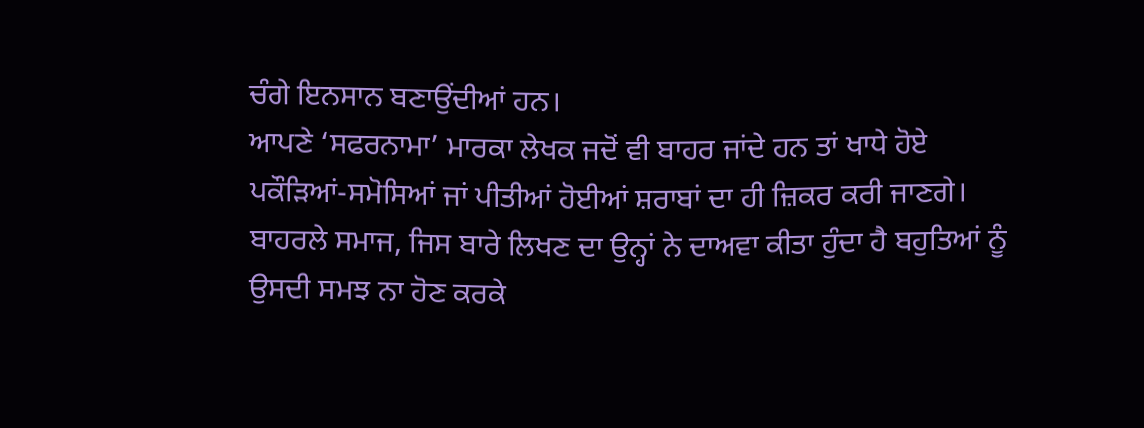ਚੰਗੇ ਇਨਸਾਨ ਬਣਾਉਂਦੀਆਂ ਹਨ।
ਆਪਣੇ ‘ਸਫਰਨਾਮਾ’ ਮਾਰਕਾ ਲੇਖਕ ਜਦੋਂ ਵੀ ਬਾਹਰ ਜਾਂਦੇ ਹਨ ਤਾਂ ਖਾਧੇ ਹੋਏ ਪਕੌੜਿਆਂ-ਸਮੋਸਿਆਂ ਜਾਂ ਪੀਤੀਆਂ ਹੋਈਆਂ ਸ਼ਰਾਬਾਂ ਦਾ ਹੀ ਜ਼ਿਕਰ ਕਰੀ ਜਾਣਗੇ। ਬਾਹਰਲੇ ਸਮਾਜ, ਜਿਸ ਬਾਰੇ ਲਿਖਣ ਦਾ ਉਨ੍ਹਾਂ ਨੇ ਦਾਅਵਾ ਕੀਤਾ ਹੁੰਦਾ ਹੈ ਬਹੁਤਿਆਂ ਨੂੰ ਉਸਦੀ ਸਮਝ ਨਾ ਹੋਣ ਕਰਕੇ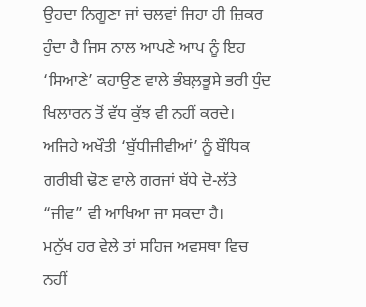ਉਹਦਾ ਨਿਗੂਣਾ ਜਾਂ ਚਲਵਾਂ ਜਿਹਾ ਹੀ ਜ਼ਿਕਰ ਹੁੰਦਾ ਹੈ ਜਿਸ ਨਾਲ ਆਪਣੇ ਆਪ ਨੂੰ ਇਹ ‘ਸਿਆਣੇ’ ਕਹਾਉਣ ਵਾਲੇ ਭੰਬਲ਼ਭੂਸੇ ਭਰੀ ਧੁੰਦ ਖਿਲਾਰਨ ਤੋਂ ਵੱਧ ਕੁੱਝ ਵੀ ਨਹੀਂ ਕਰਦੇ। ਅਜਿਹੇ ਅਖੌਤੀ ‘ਬੁੱਧੀਜੀਵੀਆਂ’ ਨੂੰ ਬੌਧਿਕ ਗਰੀਬੀ ਢੋਣ ਵਾਲੇ ਗਰਜਾਂ ਬੱਧੇ ਦੋ-ਲੱਤੇ “ਜੀਵ” ਵੀ ਆਖਿਆ ਜਾ ਸਕਦਾ ਹੈ।
ਮਨੁੱਖ ਹਰ ਵੇਲੇ ਤਾਂ ਸਹਿਜ ਅਵਸਥਾ ਵਿਚ ਨਹੀਂ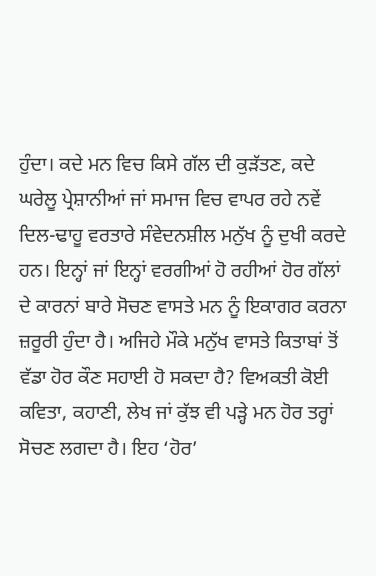ਹੁੰਦਾ। ਕਦੇ ਮਨ ਵਿਚ ਕਿਸੇ ਗੱਲ ਦੀ ਕੁੜੱਤਣ, ਕਦੇ ਘਰੇਲੂ ਪ੍ਰੇਸ਼ਾਨੀਆਂ ਜਾਂ ਸਮਾਜ ਵਿਚ ਵਾਪਰ ਰਹੇ ਨਵੇਂ ਦਿਲ-ਢਾਹੂ ਵਰਤਾਰੇ ਸੰਵੇਦਨਸ਼ੀਲ ਮਨੁੱਖ ਨੂੰ ਦੁਖੀ ਕਰਦੇ ਹਨ। ਇਨ੍ਹਾਂ ਜਾਂ ਇਨ੍ਹਾਂ ਵਰਗੀਆਂ ਹੋ ਰਹੀਆਂ ਹੋਰ ਗੱਲਾਂ ਦੇ ਕਾਰਨਾਂ ਬਾਰੇ ਸੋਚਣ ਵਾਸਤੇ ਮਨ ਨੂੰ ਇਕਾਗਰ ਕਰਨਾ ਜ਼ਰੂਰੀ ਹੁੰਦਾ ਹੈ। ਅਜਿਹੇ ਮੌਕੇ ਮਨੁੱਖ ਵਾਸਤੇ ਕਿਤਾਬਾਂ ਤੋਂ ਵੱਡਾ ਹੋਰ ਕੌਣ ਸਹਾਈ ਹੋ ਸਕਦਾ ਹੈ? ਵਿਅਕਤੀ ਕੋਈ ਕਵਿਤਾ, ਕਹਾਣੀ, ਲੇਖ ਜਾਂ ਕੁੱਝ ਵੀ ਪੜ੍ਹੇ ਮਨ ਹੋਰ ਤਰ੍ਹਾਂ ਸੋਚਣ ਲਗਦਾ ਹੈ। ਇਹ ‘ਹੋਰ’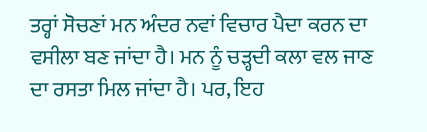ਤਰ੍ਹਾਂ ਸੋਚਣਾਂ ਮਨ ਅੰਦਰ ਨਵਾਂ ਵਿਚਾਰ ਪੈਦਾ ਕਰਨ ਦਾ ਵਸੀਲਾ ਬਣ ਜਾਂਦਾ ਹੈ। ਮਨ ਨੂੰ ਚੜ੍ਹਦੀ ਕਲਾ ਵਲ ਜਾਣ ਦਾ ਰਸਤਾ ਮਿਲ ਜਾਂਦਾ ਹੈ। ਪਰ, ਇਹ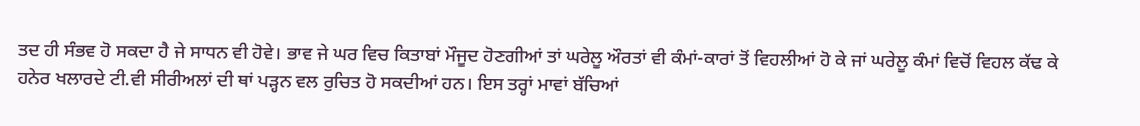ਤਦ ਹੀ ਸੰਭਵ ਹੋ ਸਕਦਾ ਹੈ ਜੇ ਸਾਧਨ ਵੀ ਹੋਵੇ। ਭਾਵ ਜੇ ਘਰ ਵਿਚ ਕਿਤਾਬਾਂ ਮੌਜੂਦ ਹੋਣਗੀਆਂ ਤਾਂ ਘਰੇਲੂ ਔਰਤਾਂ ਵੀ ਕੰਮਾਂ-ਕਾਰਾਂ ਤੋਂ ਵਿਹਲੀਆਂ ਹੋ ਕੇ ਜਾਂ ਘਰੇਲੂ ਕੰਮਾਂ ਵਿਚੋਂ ਵਿਹਲ ਕੱਢ ਕੇ ਹਨੇਰ ਖਲਾਰਦੇ ਟੀ.ਵੀ ਸੀਰੀਅਲਾਂ ਦੀ ਥਾਂ ਪੜ੍ਹਨ ਵਲ ਰੁਚਿਤ ਹੋ ਸਕਦੀਆਂ ਹਨ। ਇਸ ਤਰ੍ਹਾਂ ਮਾਵਾਂ ਬੱਚਿਆਂ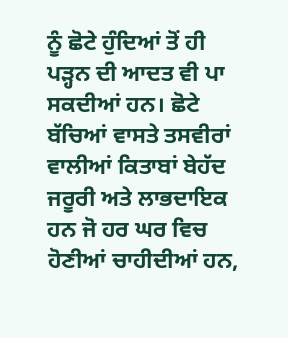ਨੂੰ ਛੋਟੇ ਹੁੰਦਿਆਂ ਤੋਂ ਹੀ ਪੜ੍ਹਨ ਦੀ ਆਦਤ ਵੀ ਪਾ ਸਕਦੀਆਂ ਹਨ। ਛੋਟੇ ਬੱਚਿਆਂ ਵਾਸਤੇ ਤਸਵੀਰਾਂ ਵਾਲੀਆਂ ਕਿਤਾਬਾਂ ਬੇਹੱਦ ਜਰੂਰੀ ਅਤੇ ਲਾਭਦਾਇਕ ਹਨ ਜੋ ਹਰ ਘਰ ਵਿਚ ਹੋਣੀਆਂ ਚਾਹੀਦੀਆਂ ਹਨ,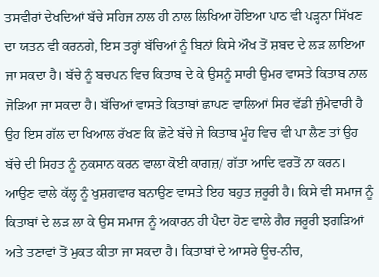ਤਸਵੀਰਾਂ ਦੇਖਦਿਆਂ ਬੱਚੇ ਸਹਿਜ ਨਾਲ ਹੀ ਨਾਲ ਲਿਖਿਆ ਹੋਇਆ ਪਾਠ ਵੀ ਪੜ੍ਹਨਾ ਸਿੱਖਣ ਦਾ ਯਤਨ ਵੀ ਕਰਨਗੇ, ਇਸ ਤਰ੍ਹਾਂ ਬੱਚਿਆਂ ਨੂੰ ਬਿਨਾਂ ਕਿਸੇ ਔਖ ਤੋਂ ਸ਼ਬਦ ਦੇ ਲੜ ਲਾਇਆ ਜਾ ਸਕਦਾ ਹੈ। ਬੱਚੇ ਨੂੰ ਬਚਪਨ ਵਿਚ ਕਿਤਾਬ ਦੇ ਕੇ ਉਸਨੂੰ ਸਾਰੀ ਉਮਰ ਵਾਸਤੇ ਕਿਤਾਬ ਨਾਲ ਜੋੜਿਆ ਜਾ ਸਕਦਾ ਹੈ। ਬੱਚਿਆਂ ਵਾਸਤੇ ਕਿਤਾਬਾਂ ਛਾਪਣ ਵਾਲਿਆਂ ਸਿਰ ਵੱਡੀ ਜੁੰਮੇਵਾਰੀ ਹੈ ਉਹ ਇਸ ਗੱਲ ਦਾ ਖਿਆਲ ਰੱਖਣ ਕਿ ਛੋਟੇ ਬੱਚੇ ਜੇ ਕਿਤਾਬ ਮੂੰਹ ਵਿਚ ਵੀ ਪਾ ਲੈਣ ਤਾਂ ਉਹ ਬੱਚੇ ਦੀ ਸਿਹਤ ਨੂੰ ਨੁਕਸਾਨ ਕਰਨ ਵਾਲਾ ਕੋਈ ਕਾਗਜ਼/ ਗੱਤਾ ਆਦਿ ਵਰਤੋਂ ਨਾ ਕਰਨ। ਆਉਣ ਵਾਲੇ ਕੱਲ੍ਹ ਨੂੰ ਖੁਸ਼ਗਵਾਰ ਬਨਾਉਣ ਵਾਸਤੇ ਇਹ ਬਹੁਤ ਜ਼ਰੂਰੀ ਹੈ। ਕਿਸੇ ਵੀ ਸਮਾਜ ਨੂੰ ਕਿਤਾਬਾਂ ਦੇ ਲੜ ਲਾ ਕੇ ਉਸ ਸਮਾਜ ਨੂੰ ਅਕਾਰਨ ਹੀ ਪੈਦਾ ਹੋਣ ਵਾਲੇ ਗੈਰ ਜਰੂਰੀ ਝਗੜਿਆਂ ਅਤੇ ਤਣਾਵਾਂ ਤੋਂ ਮੁਕਤ ਕੀਤਾ ਜਾ ਸਕਦਾ ਹੈ। ਕਿਤਾਬਾਂ ਦੇ ਆਸਰੇ ਊਚ-ਨੀਚ,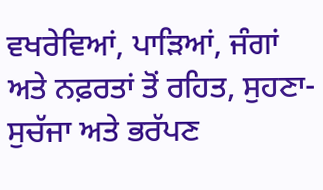ਵਖਰੇਵਿਆਂ, ਪਾੜਿਆਂ, ਜੰਗਾਂ ਅਤੇ ਨਫ਼ਰਤਾਂ ਤੋਂ ਰਹਿਤ, ਸੁਹਣਾ-ਸੁਚੱਜਾ ਅਤੇ ਭਰੱਪਣ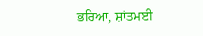ਭਰਿਆ, ਸ਼ਾਂਤਮਈ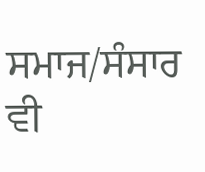ਸਮਾਜ/ਸੰਸਾਰ ਵੀ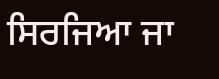ਸਿਰਜਿਆ ਜਾ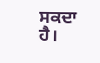ਸਕਦਾ ਹੈ।